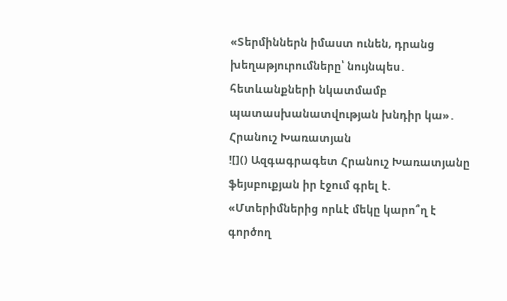«Տերմիններն իմաստ ունեն, դրանց խեղաթյուրումները՝ նույնպես․ հետևանքների նկատմամբ պատասխանատվության խնդիր կա»․ Հրանուշ Խառատյան
![]() Ազգագրագետ Հրանուշ Խառատյանը ֆեյսբուքյան իր էջում գրել է. «Մտերիմներից որևէ մեկը կարո՞ղ է գործող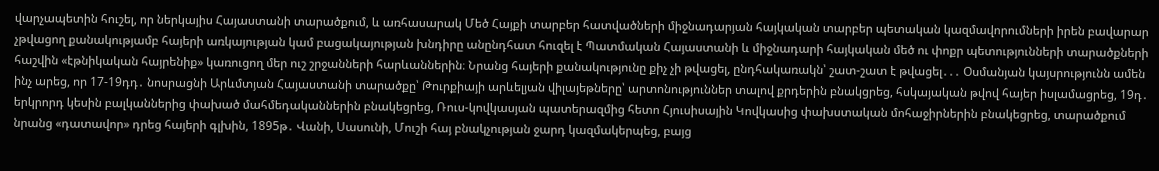վարչապետին հուշել, որ ներկայիս Հայաստանի տարածքում, և առհասարակ Մեծ Հայքի տարբեր հատվածների միջնադարյան հայկական տարբեր պետական կազմավորումների իրեն բավարար չթվացող քանակությամբ հայերի առկայության կամ բացակայության խնդիրը անընդհատ հուզել է Պատմական Հայաստանի և միջնադարի հայկական մեծ ու փոքր պետությունների տարածքների հաշվին «էթնիկական հայրենիք» կառուցող մեր ուշ շրջանների հարևաններին։ Նրանց հայերի քանակությունը քիչ չի թվացել, ընդհակառակն՝ շատ-շատ է թվացել․․․ Օսմանյան կայսրությունն ամեն ինչ արեց, որ 17-19դդ․ նոսրացնի Արևմտյան Հայաստանի տարածքը՝ Թուրքիայի արևելյան վիլայեթները՝ արտոնություններ տալով քրդերին բնակցրեց, հսկայական թվով հայեր իսլամացրեց, 19դ․ երկրորդ կեսին բալկաններից փախած մահմեդականներին բնակեցրեց, Ռուս-կովկասյան պատերազմից հետո Հյուսիսային Կովկասից փախստական մոհաջիրներին բնակեցրեց, տարածքում նրանց «դատավոր» դրեց հայերի գլխին, 1895թ․ Վանի, Սասունի, Մուշի հայ բնակչության ջարդ կազմակերպեց, բայց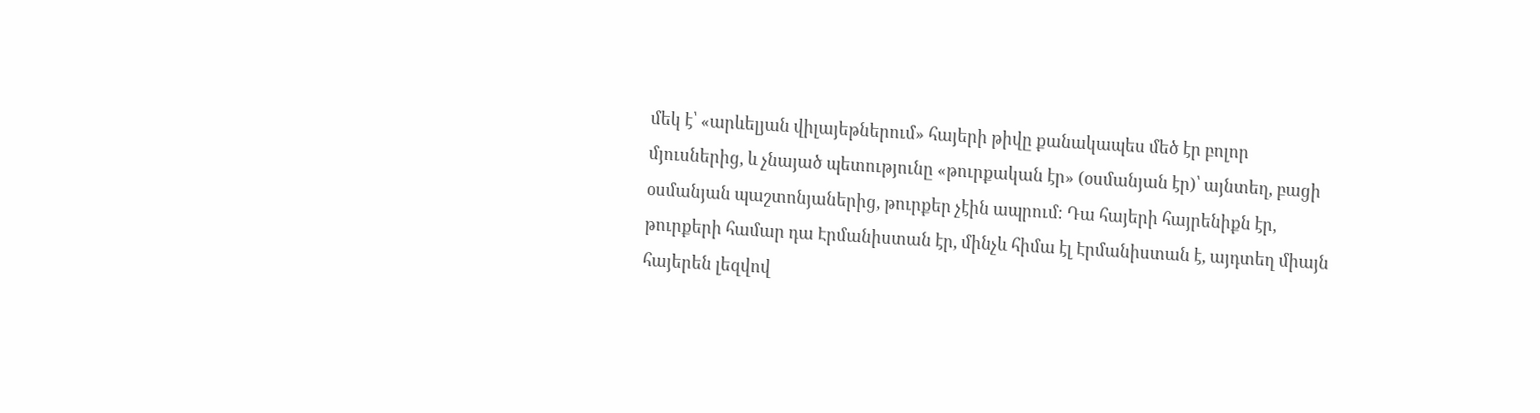մեկ է՝ «արևելյան վիլայեթներում» հայերի թիվը քանակապես մեծ էր բոլոր մյուսներից, և չնայած պետությունը «թուրքական էր» (օսմանյան էր)՝ այնտեղ, բացի օսմանյան պաշտոնյաներից, թուրքեր չէին ապրում։ Դա հայերի հայրենիքն էր, թուրքերի համար դա Էրմանիստան էր, մինչև հիմա էլ Էրմանիստան է, այդտեղ միայն հայերեն լեզվով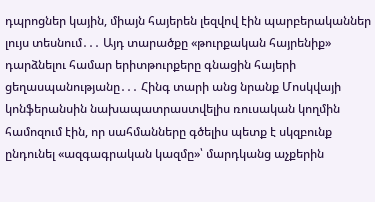դպրոցներ կային, միայն հայերեն լեզվով էին պարբերականներ լույս տեսնում․․․ Այդ տարածքը «թուրքական հայրենիք» դարձնելու համար երիտթուրքերը գնացին հայերի ցեղասպանությանը․․․ Հինգ տարի անց նրանք Մոսկվայի կոնֆերանսին նախապատրաստվելիս ռուսական կողմին համոզում էին, որ սահմանները գծելիս պետք է սկզբունք ընդունել «ազգագրական կազմը»՝ մարդկանց աչքերին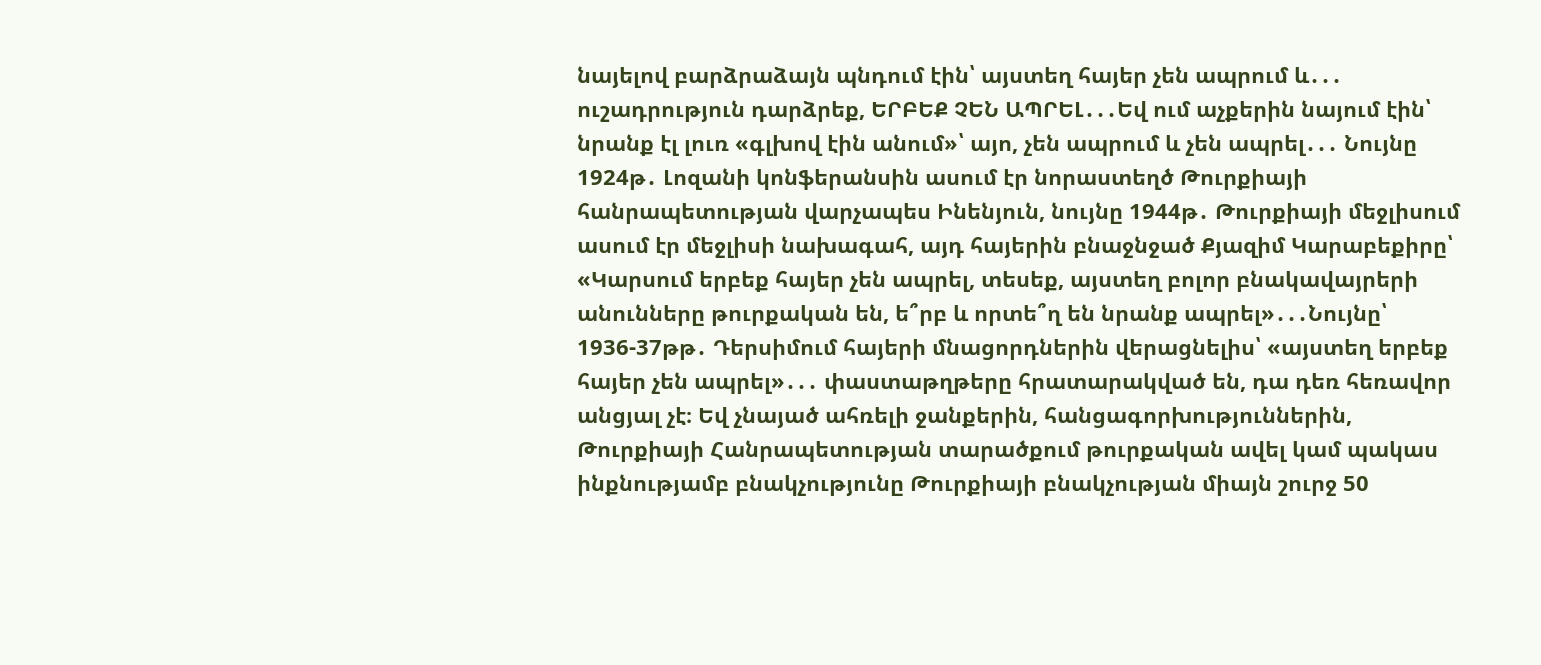նայելով բարձրաձայն պնդում էին՝ այստեղ հայեր չեն ապրում և․․․ ուշադրություն դարձրեք, ԵՐԲԵՔ ՉԵՆ ԱՊՐԵԼ․․․Եվ ում աչքերին նայում էին՝ նրանք էլ լուռ «գլխով էին անում»՝ այո, չեն ապրում և չեն ապրել․․․ Նույնը 1924թ․ Լոզանի կոնֆերանսին ասում էր նորաստեղծ Թուրքիայի հանրապետության վարչապես Ինենյուն, նույնը 1944թ․ Թուրքիայի մեջլիսում ասում էր մեջլիսի նախագահ, այդ հայերին բնաջնջած Քյազիմ Կարաբեքիրը՝ «Կարսում երբեք հայեր չեն ապրել, տեսեք, այստեղ բոլոր բնակավայրերի անունները թուրքական են, ե՞րբ և որտե՞ղ են նրանք ապրել»․․․Նույնը՝ 1936-37թթ․ Դերսիմում հայերի մնացորդներին վերացնելիս՝ «այստեղ երբեք հայեր չեն ապրել»․․․ փաստաթղթերը հրատարակված են, դա դեռ հեռավոր անցյալ չէ։ Եվ չնայած ահռելի ջանքերին, հանցագորխություններին, Թուրքիայի Հանրապետության տարածքում թուրքական ավել կամ պակաս ինքնությամբ բնակչությունը Թուրքիայի բնակչության միայն շուրջ 50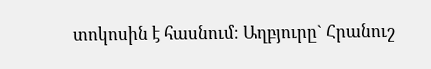տոկոսին է հասնում։ Աղբյուրը` Հրանուշ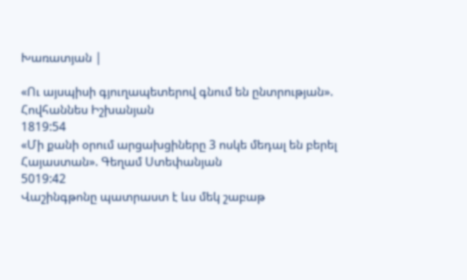Խառատյան |

«Ու այսպիսի գյուղապետերով գնում են ընտրության». Հովհաննես Իշխանյան
1819:54
«Մի քանի օրում արցախցիները 3 ոսկե մեդալ են բերել Հայաստան». Գեղամ Ստեփանյան
5019:42
Վաշինգթոնը պատրաստ է ևս մեկ շաբաթ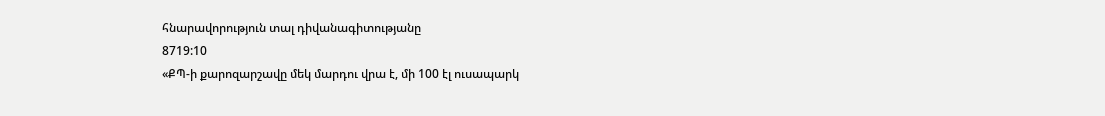հնարավորություն տալ դիվանագիտությանը
8719:10
«ՔՊ-ի քարոզարշավը մեկ մարդու վրա է, մի 100 էլ ուսապարկ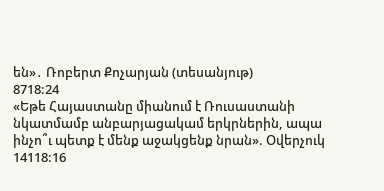են»․ Ռոբերտ Քոչարյան (տեսանյութ)
8718:24
«Եթե Հայաստանը միանում է Ռուսաստանի նկատմամբ անբարյացակամ երկրներին, ապա ինչո՞ւ պետք է մենք աջակցենք նրան». Օվերչուկ
14118:16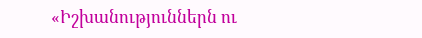«Իշխանություններն ու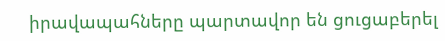իրավապահները պարտավոր են ցուցաբերել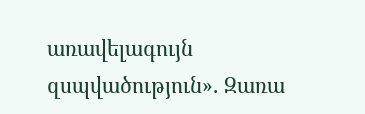առավելագույն զսպվածություն»․ Զառա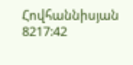Հովհաննիսյան
8217:42